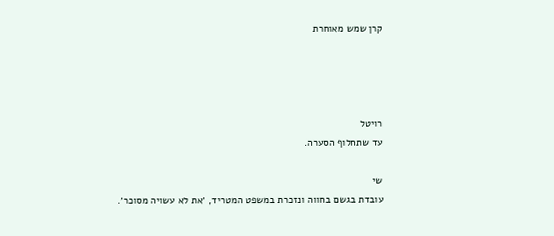קרן שמש מאוחרת




רויטל
עד שתחלוף הסערה.

שי
עובדת בגשם בחווה ונזכרת במשפט המטריד, ׳את לא עשויה מסוכר׳.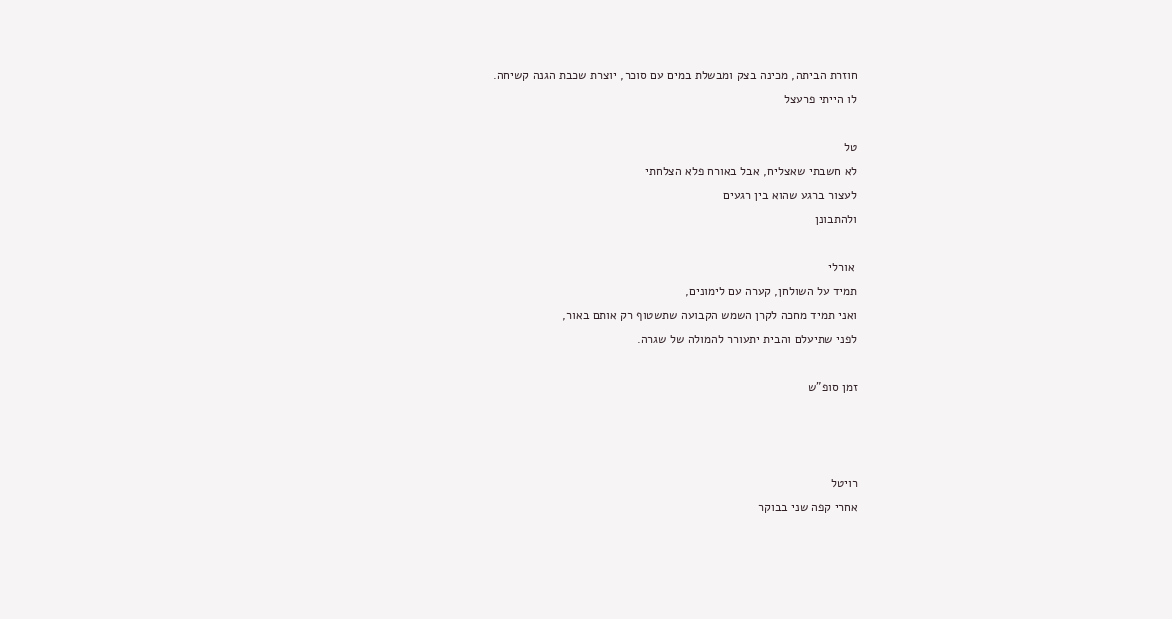חוזרת הביתה, מכינה בצק ומבשלת במים עם סוכר, יוצרת שכבת הגנה קשיחה.
לו הייתי פרעצל

טל
לא חשבתי שאצליח, אבל באורח פלא הצלחתי
לעצור ברגע שהוא בין רגעים
ולהתבונן

 אורלי
תמיד על השולחן, קערה עם לימונים,
ואני תמיד מחכה לקרן השמש הקבועה שתשטוף רק אותם באור,
לפני שתיעלם והבית יתעורר להמולה של שגרה.

זמן סופ"ש



רויטל
אחרי קפה שני בבוקר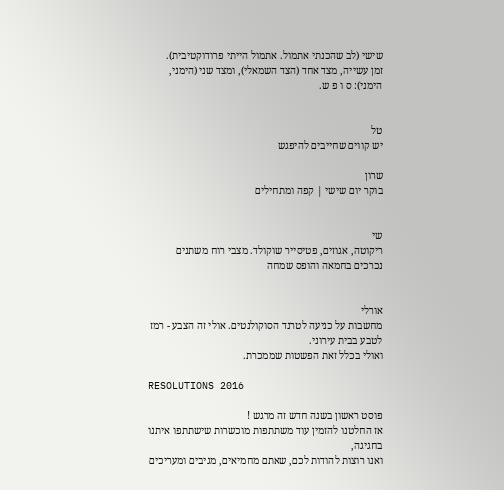שישי (לב שהכנתי אתמול. אתמול הייתי פרודוקטיבית).
זמן עשייה, מצד אחד (הצד השמאלי), ומצד שני (הימני, הימני): ס ו פ ש.


טל
יש קווים שחייבים להיפגש

שרון
בוקר יום שישי | קפה ומתחילים


שי
ריקוטה, אגוזים, פטיסייר שוקולד. מצבי רוח משתנים נכרכים בחמאה והופס שמחה


אורלי
מחשבות על כניעה לטרנד הסוקולנטים. אולי זה הצבע - רמז לטבע בבית עירוני.
ואולי בכלל זאת הפשטות שממכרת.

RESOLUTIONS 2016

פוסט ראשון בשנה חדש זה מרגש !
אז החלטנו להזמין עוד משתתפות מוכשרות שישתתפו איתנו בחגיגה,
ואנו רוצות להודות לכם, שאתם מחמיאים, מגיבים ומעריכים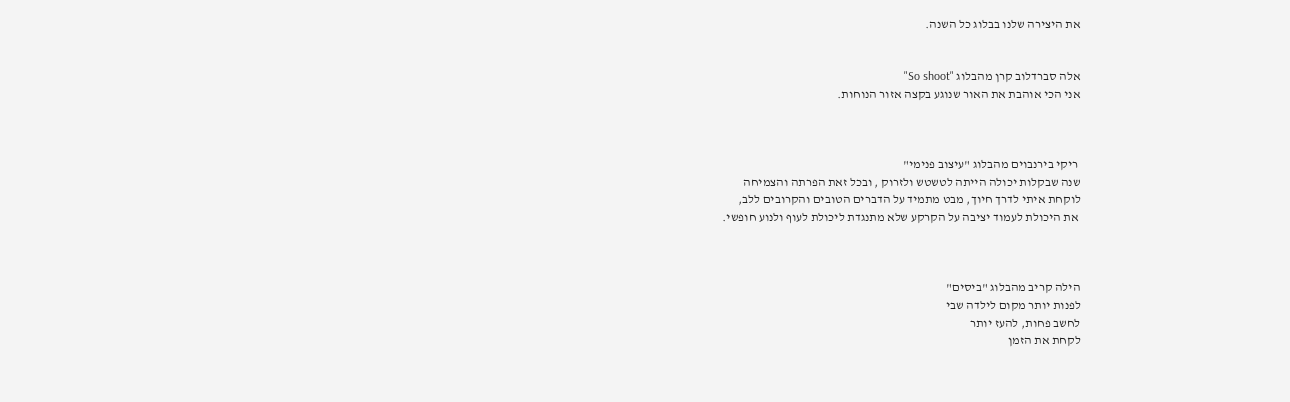את היצירה שלנו בבלוג כל השנה.


אלה סברדלוב קרן מהבלוג "So shoot"
אני הכי אוהבת את האור שנוגע בקצה אזור הנוחות.



 ריקי בירנבוים מהבלוג "עיצוב פנימי"
שנה שבקלות יכולה הייתה לטשטש ולזרוק , ובכל זאת הפרתה והצמיחה
לוקחת איתי לדרך חיוך, מבט מתמיד על הדברים הטובים והקרובים ללב,
 את היכולת לעמוד יציבה על הקרקע שלא מתנגדת ליכולת לעוף ולנוע חופשי.



הילה קריב מהבלוג "ביסים"
לפנות יותר מקום לילדה שבי
לחשב פחות, להעז יותר
לקחת את הזמן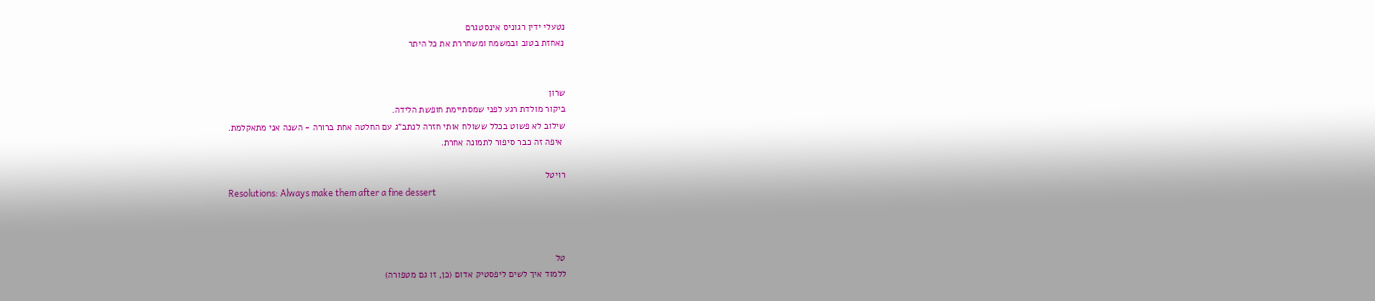נטעלי ידין רגוניס אינסטגרם
נאחזת בטוב ובמשמח ומשחררת את כל היתר


שרון
ביקור מולדת רגע לפני שמסתיימת חופשת הלידה.
שילוב לא פשוט בכלל ששולח אותי חזרה לנתב"ג עם החלטה אחת ברורה - השנה אני מתאקלמת.
 איפה זה כבר סיפור לתמונה אחרת.

רויטל
Resolutions: Always make them after a fine dessert



טל
ללמוד איך לשים ליפסטיק אדום (כן, זו גם מטפורה)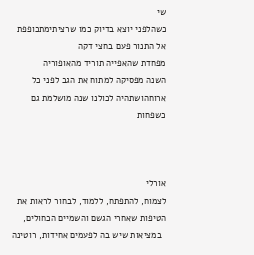שי
כשהלפני יוצא בדיוק כמו שרציתימתכופפת אל התנור פעם בחצי דקה
מפחדת שהאפייה תוריד מהאופוריה
השנה מפסיקה למתוח את הגב לפני כל ארוחהושתהיה לכולנו שנה מושלמת גם כשפחות



אורלי
לצמוח, להתפתח, ללמוד, לבחור לראות את הטיפות שאחרי הגשם והשמיים הכחולים,
  במציאות שיש בה לפעמים אחידות, רוטינה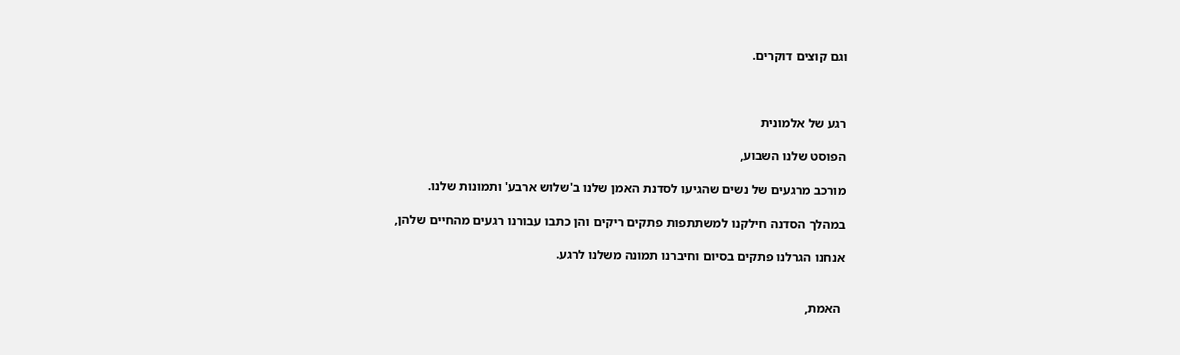וגם קוצים דוקרים.



רגע של אלמונית

הפוסט שלנו השבוע,

מורכב מרגעים של נשים שהגיעו לסדנת האמן שלנו ב'שלוש ארבע' ותמונות שלנו.

במהלך הסדנה חילקנו למשתתפות פתקים ריקים והן כתבו עבורנו רגעים מהחיים שלהן,

אנחנו הגרלנו פתקים בסיום וחיברנו תמונה משלנו לרגע.


 האמת,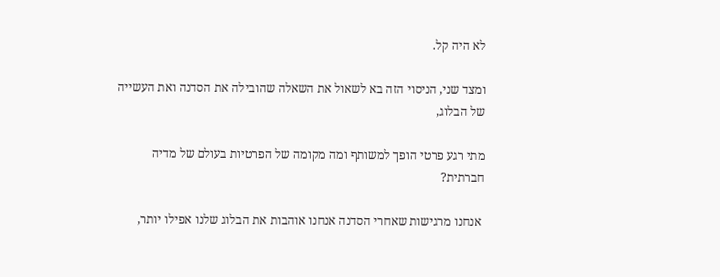לא היה קל.

ומצד שני, הניסוי הזה בא לשאול את השאלה שהובילה את הסדנה ואת העשייה של הבלוג,

מתי רגע פרטי הופך למשותף ומה מקומה של הפרטיות בעולם של מדיה חברתית?

 אנחנו מרגישות שאחרי הסדנה אנחנו אוהבות את הבלוג שלנו אפילו יותר,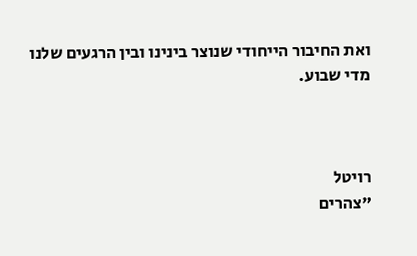ואת החיבור הייחודי שנוצר בינינו ובין הרגעים שלנו מדי שבוע.



רויטל
"צהרים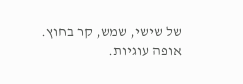של שישי, שמש, קר בחוץ.
אופה עוגיות.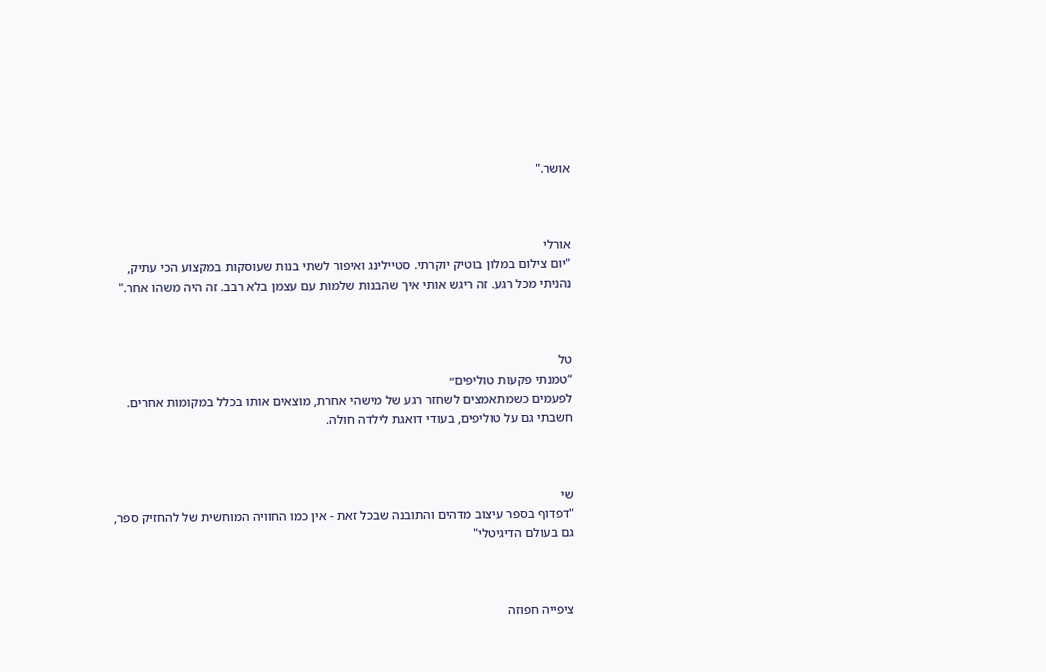אושר."



אורלי
"יום צילום במלון בוטיק יוקרתי. סטיילינג ואיפור לשתי בנות שעוסקות במקצוע הכי עתיק,
נהניתי מכל רגע. זה ריגש אותי איך שהבנות שלמות עם עצמן בלא רבב. זה היה משהו אחר."



טל
“טמנתי פקעות טוליפים״
לפעמים כשמתאמצים לשחזר רגע של מישהי אחרת, מוצאים אותו בכלל במקומות אחרים.
חשבתי גם על טוליפים, בעודי דואגת לילדה חולה.



שי
"דפדוף בספר עיצוב מדהים והתובנה שבכל זאת - אין כמו החוויה המוחשית של להחזיק ספר,
גם בעולם הדיגיטלי"



ציפייה חפוזה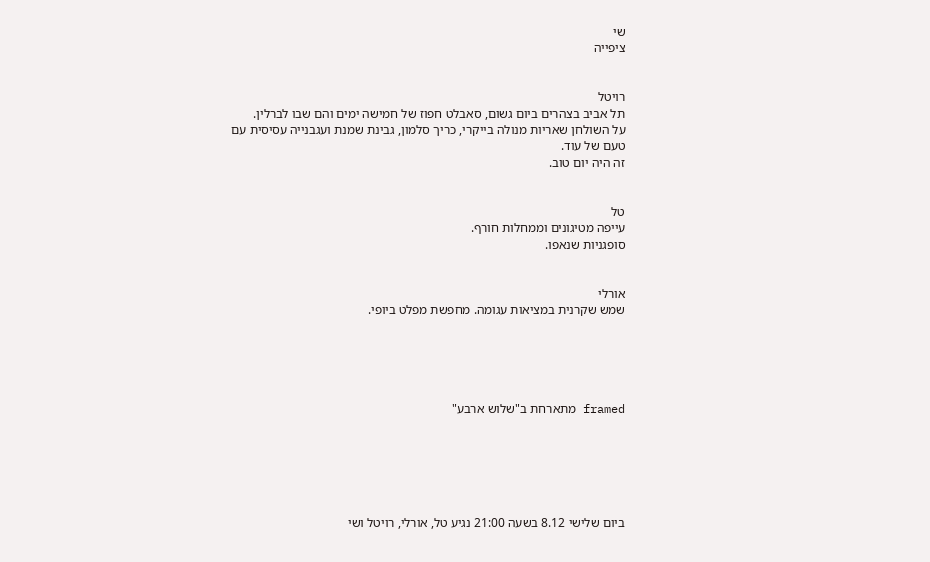שי
ציפייה


רויטל
תל אביב בצהרים ביום גשום, סאבלט חפוז של חמישה ימים והם שבו לברלין.
על השולחן שאריות מנולה בייקרי, כריך סלמון, גבינת שמנת ועגבנייה עסיסית עם טעם של עוד.
זה היה יום טוב.


טל
עייפה מטיגונים וממחלות חורף.
סופגניות שנאפו.


אורלי
שמש שקרנית במציאות עגומה. מחפשת מפלט ביופי.





framed מתארחת ב"שלוש ארבע"






ביום שלישי 8.12 בשעה 21:00 נגיע טל, אורלי, רויטל ושי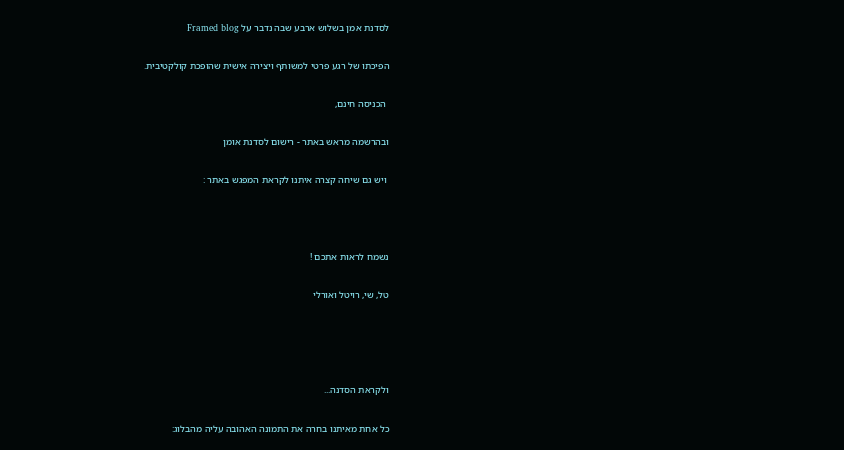לסדנת אמן בשלוש ארבע שבה נדבר על Framed blog

הפיכתו של רגע פרטי למשותף ויצירה אישית שהופכת קולקטיבית.

 הכניסה חינם,

ובהרשמה מראש באתר - רישום לסדנת אומן

 ויש גם שיחה קצרה איתנו לקראת המפגש באתר :



נשמח לראות אתכם !

טל, שי, רויטל ואורלי




ולקראת הסדנה...

כל אחת מאיתנו בחרה את התמונה האהובה עליה מהבלוג: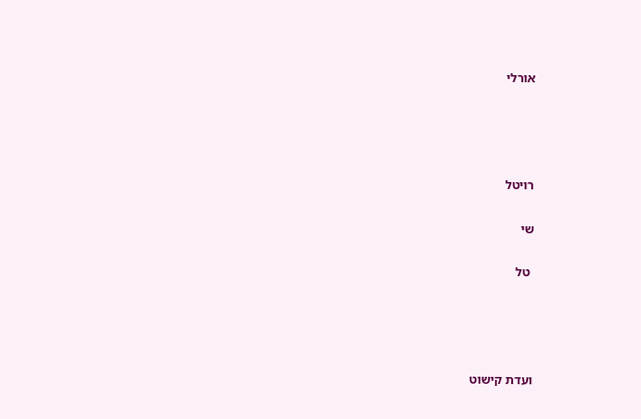אורלי




רויטל

שי

 טל




ועדת קישוט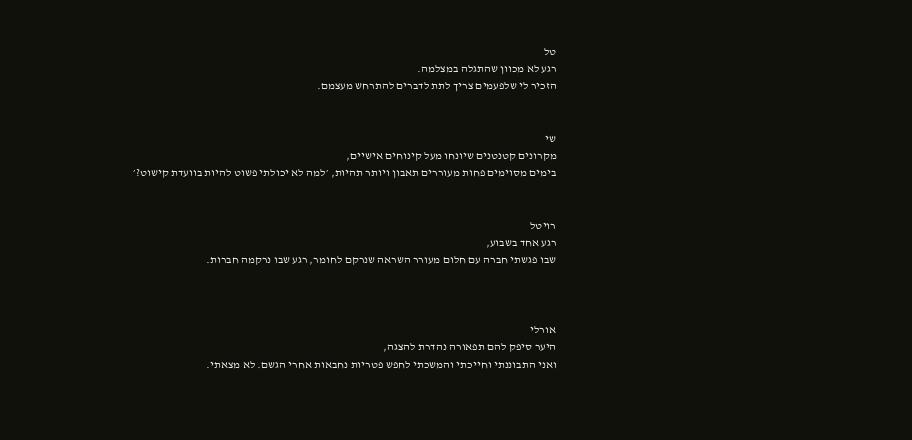טל
רגע לא מכוון שהתגלה במצלמה.
הזכיר לי שלפעמים צריך לתת לדברים להתרחש מעצמם.


שי
מקרונים קטנטנים שיונחו מעל קינוחים אישיים,
בימים מסוימים פחות מעוררים תאבון ויותר תהיות, ׳למה לא יכולתי פשוט להיות בוועדת קישוט?׳


רויטל
רגע אחד בשבוע,
שבו פגשתי חברה עם חלום מעורר השראה שנרקם לחומר, רגע שבו נרקמה חברות.



אורלי
היער סיפק להם תפאורה נהדרת להצגה,
ואני התבוננתי וחייכתי והמשכתי לחפש פטריות נחבאות אחרי הגשם. לא מצאתי.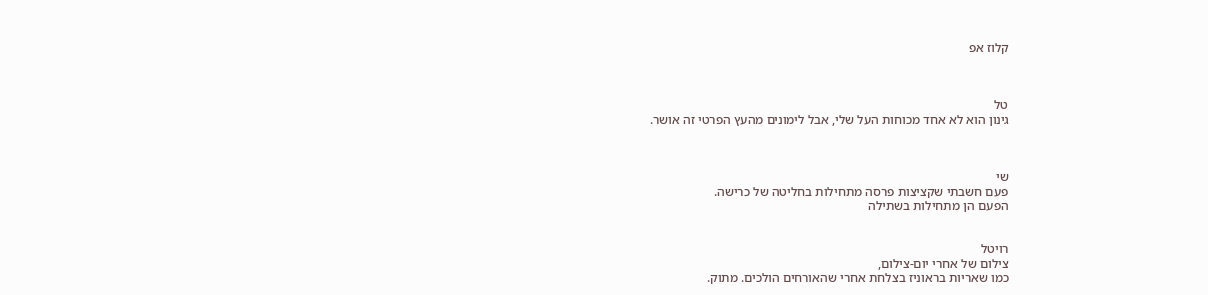קלוז אפ



טל
גינון הוא לא אחד מכוחות העל שלי, אבל לימונים מהעץ הפרטי זה אושר.



שי
פעם חשבתי שקציצות פרסה מתחילות בחליטה של כרישה.
הפעם הן מתחילות בשתילה


רויטל
צילום של אחרי יום-צילום,
כמו שאריות בראוניז בצלחת אחרי שהאורחים הולכים. מתוק.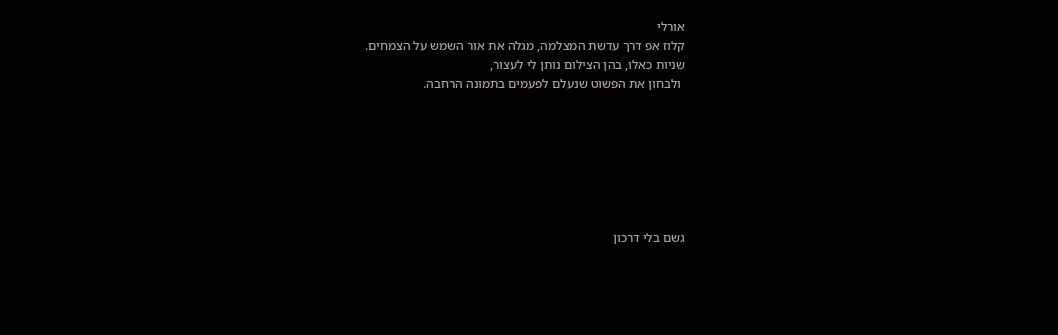אורלי
קלוז אפ דרך עדשת המצלמה, מגלה את אור השמש על הצמחים.
שניות כאלו, בהן הצילום נותן לי לעצור,
 ולבחון את הפשוט שנעלם לפעמים בתמונה הרחבה.







גשם בלי דרכון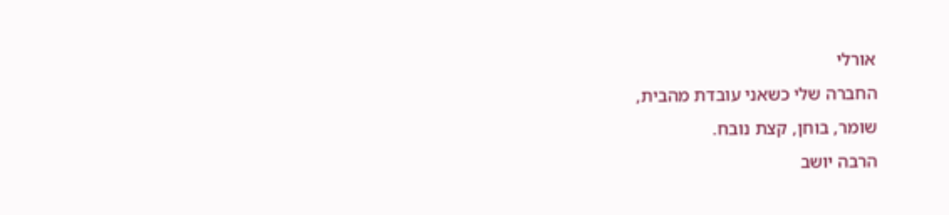אורלי
החברה שלי כשאני עובדת מהבית,
שומר, בוחן, קצת נובח.
הרבה יושב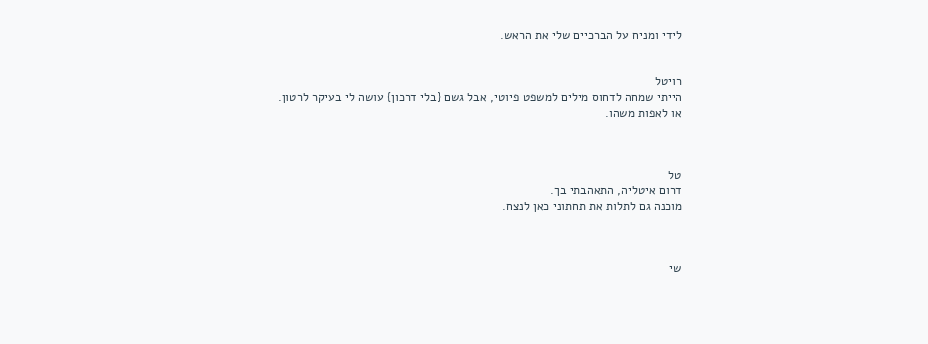לידי ומניח על הברכיים שלי את הראש.


רויטל
הייתי שמחה לדחוס מילים למשפט פיוטי, אבל גשם {בלי דרכון} עושה לי בעיקר לרטון.
או לאפות משהו.



טל
דרום איטליה, התאהבתי בך.
מוכנה גם לתלות את תחתוני כאן לנצח.



שי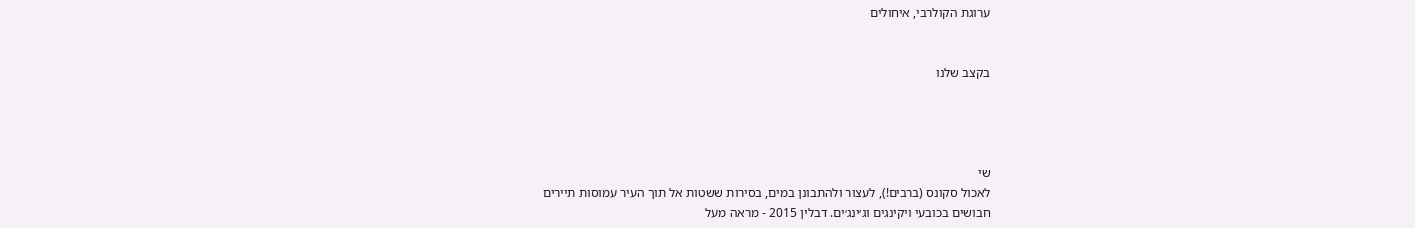ערוגת הקולרבי, איחולים


בקצב שלנו




שי
לאכול סקונס (ברבים!), לעצור ולהתבונן במים, בסירות ששטות אל תוך העיר עמוסות תיירים
חבושים בכובעי ויקינגים וג׳ינג׳ים. דבלין 2015 - מראה מעל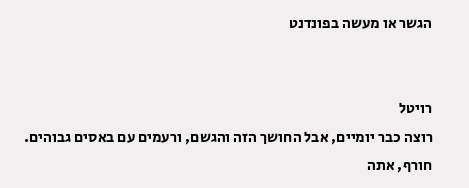הגשר או מעשה בפונדנט


רויטל
רוצה כבר יומיים, אבל החושך הזה והגשם, ורעמים עם באסים גבוהים.
חורף, אתה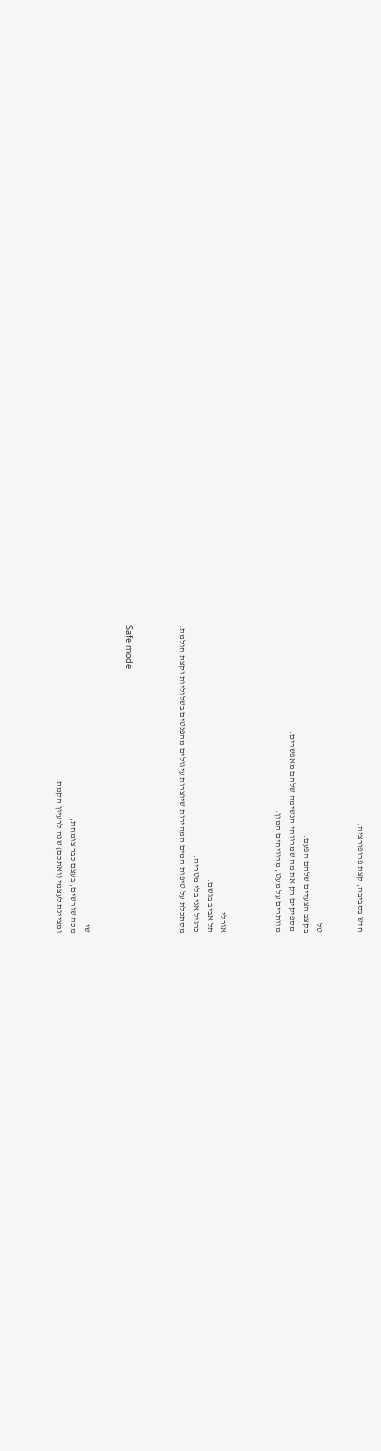חדש בסביבה, קצת פרופורציה.


טל
בקצב הצעדים שלהם הפעם.
 מספיקים רק את מה שמרווחי הנשימה שלהם מאפשרים.
מוותרים על מעט, מרוויחים המון.



אורלי
תל אביב בגשם.
כרגיל אני בלי מטריה.
מסתכלת על טיפות המים המהירות שיוצרות עיגולים מהפנטים בשלוליות וקצת חולמת.



Safe mode


שי
מכה שורשים, בעצם כבר צומחת,
ומציינת לעצמי (ואתכם) שנה לרעיון הקמת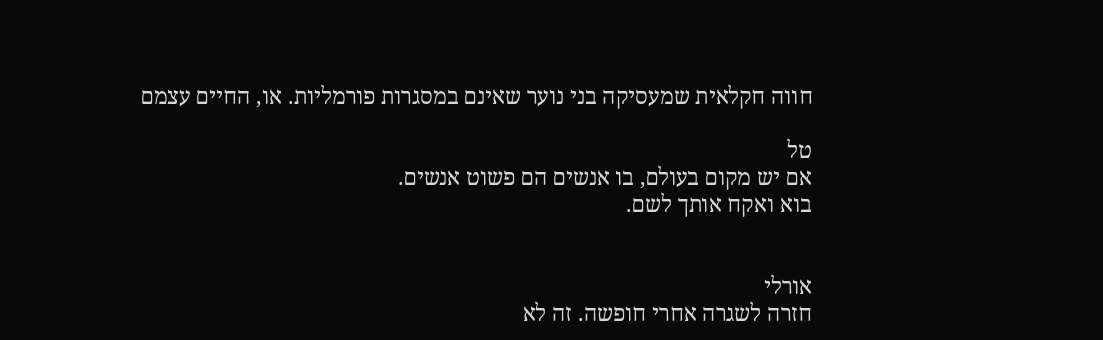חווה חקלאית שמעסיקה בני נוער שאינם במסגרות פורמליות. או, החיים עצמם

טל
אם יש מקום בעולם, בו אנשים הם פשוט אנשים.
בוא ואקח אותך לשם.


אורלי
חזרה לשגרה אחרי חופשה. זה לא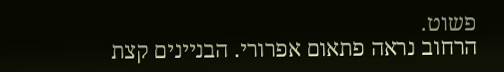פשוט.
הרחוב נראה פתאום אפרורי. הבניינים קצת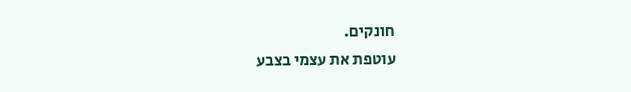חונקים.
עוטפת את עצמי בצבע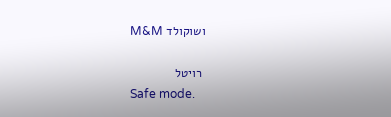ושוקולד M&M

 רויטל
Safe mode.